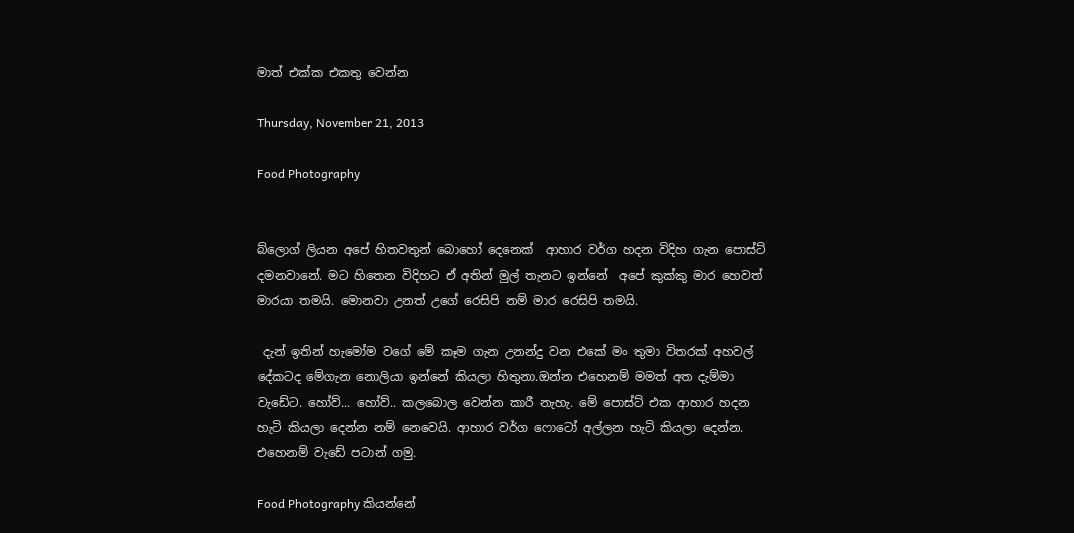මාත් එක්ක එකතු වෙන්න

Thursday, November 21, 2013

Food Photography


බ්ලොග් ලියන අපේ හිතවතුන් බොහෝ දෙනෙක්  ආහාර වර්ග හදන විදිහ ගැන පොස්ට් දමනවානේ. මට හිතෙන විදිහට ඒ අතින් මුල් තැනට ඉන්නේ  අපේ කුක්කු මාර හෙවත් මාරයා තමයි. මොනවා උනත් උගේ රෙසිපි නම් මාර රෙසිපි තමයි.

 දැන් ඉතින් හැමෝම වගේ මේ කෑම ගැන උනන්දු වන එකේ මං තුමා විතරක් අහවල් දේකටද මේගැන නොලියා ඉන්නේ කියලා හිතුනා.ඔන්න එහෙනම් මමත් අත දැම්මා වැඩේට. හෝව්... හෝව්.. කලබොල වෙන්න කාරී නැහැ. මේ පොස්ට් එක ආහාර හදන හැටි කියලා දෙන්න නම් නෙවෙයි. ආහාර වර්ග ෆොටෝ අල්ලන හැටි කියලා දෙන්න. එහෙනම් වැඩේ පටාන් ගමු.

Food Photography කියන්නේ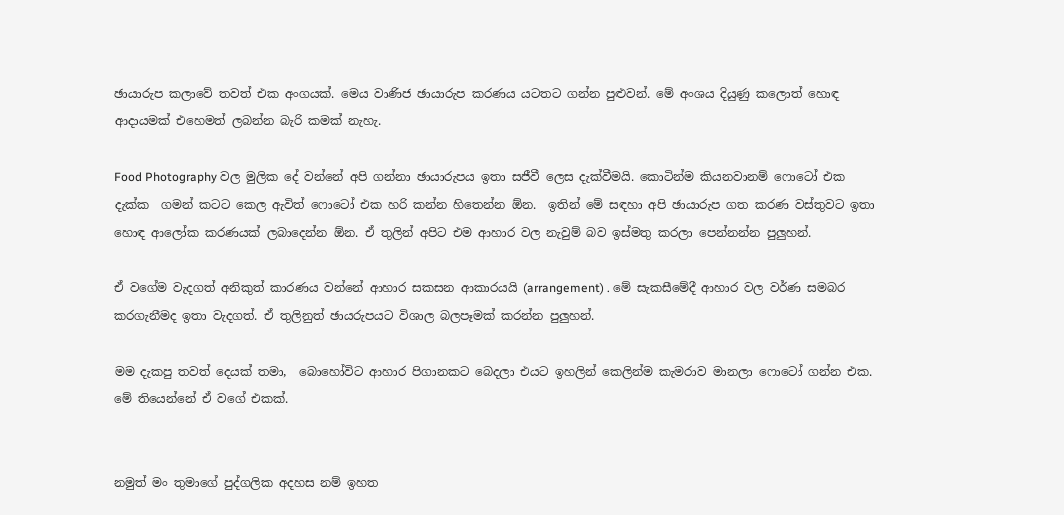ඡායාරුප කලාවේ තවත් එක අංගයක්. මෙය වාණිජ ඡායාරුප කරණය යටතට ගන්න පුළුවන්. මේ අංශය දියුණු කලොත් හොඳ ආදායමක් එහෙමත් ලබන්න බැරි කමක් නැහැ.

Food Photography වල මුලික දේ වන්නේ අපි ගන්නා ඡායාරුපය ඉතා සජීවී ලෙස දැක්වීමයි. කොටින්ම කියනවානම් ෆොටෝ එක දැක්ක  ගමන් කටට කෙල ඇවිත් ෆොටෝ එක හරි කන්න හිතෙන්න ඕන.  ඉතින් මේ සඳහා අපි ඡායාරුප ගත කරණ වස්තුවට ඉතා හොඳ ආලෝක කරණයක් ලබාදෙන්න ඕන. ඒ තුලින් අපිට එම ආහාර වල නැවුම් බව ඉස්මතු කරලා පෙන්නන්න පුලුහන්.

ඒ වගේම වැදගත් අනිකුත් කාරණය වන්නේ ආහාර සකසන ආකාරයයි (arrangement) . මේ සැකසීමේදී ආහාර වල වර්ණ සමබර කරගැනීමද ඉතා වැදගත්. ඒ තුලිනුත් ඡායරුපයට විශාල බලපෑමක් කරන්න පුලුහන්.

මම දැකපු තවත් දෙයක් තමා,  බොහෝවිට ආහාර පිගානකට බෙදලා එයට ඉහලින් කෙලින්ම කැමරාව මානලා ෆොටෝ ගන්න එක. මේ තියෙන්නේ ඒ වගේ එකක්.


නමුත් මං තුමාගේ පුද්ගලික අදහස නම් ඉහත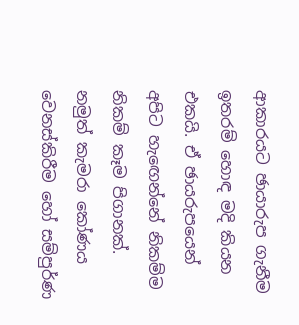ආකාරයට ඡායාරුප ගැනීම ඉතරම් හොඳ මදි කියන එකයි. ඒ ඡායරුපයෙන් අපිට හැඟෙන්නේ නිකම්ම නිකම් කෑම පිගානක්. නමුත් කැමරා කෝණය වෙනස්කිරීම හෝ සම්පුර්ණ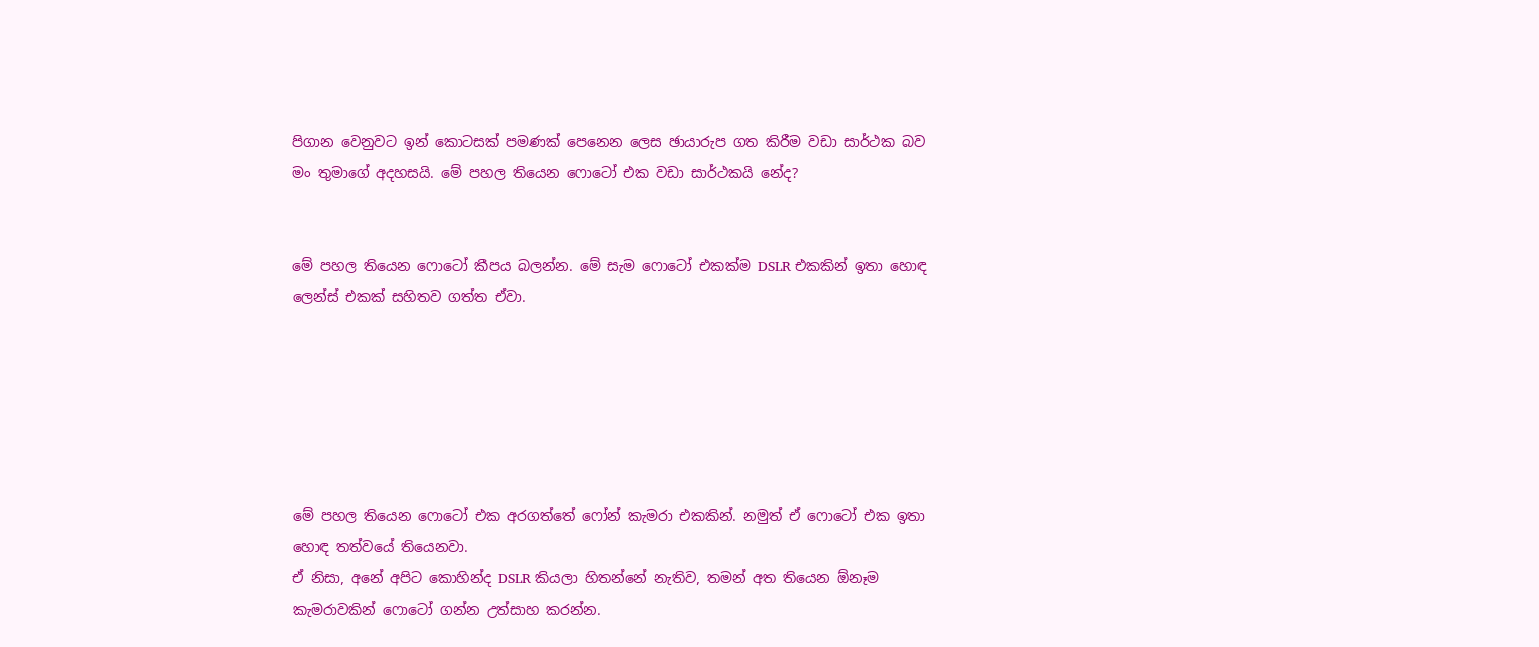පිගාන වෙනුවට ඉන් කොටසක් පමණක් පෙනෙන ලෙස ඡායාරුප ගත කිරීම වඩා සාර්ථක බව මං තුමාගේ අදහසයි. මේ පහල තියෙන ෆොටෝ එක වඩා සාර්ථකයි නේද?


මේ පහල තියෙන ෆොටෝ කීපය බලන්න. මේ සැම ෆොටෝ එකක්ම DSLR එකකින් ඉතා හොඳ ලෙන්ස් එකක් සහිතව ගත්ත ඒවා.






මේ පහල තියෙන ෆොටෝ එක අරගත්තේ ෆෝන් කැමරා එකකින්. නමුත් ඒ ෆොටෝ එක ඉතා හොඳ තත්වයේ තියෙනවා.
ඒ නිසා, අනේ අපිට කොහින්ද DSLR කියලා හිතන්නේ නැතිව, තමන් අත තියෙන ඕනෑම කැමරාවකින් ෆොටෝ ගන්න උත්සාහ කරන්න.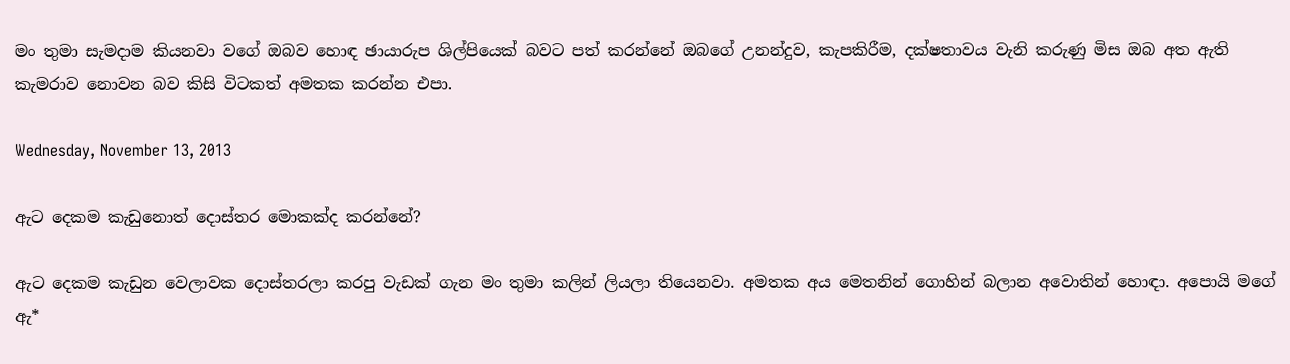මං තුමා සැමදාම කියනවා වගේ ඔබව හොඳ ඡායාරුප ශිල්පියෙක් බවට පත් කරන්නේ ඔබගේ උනන්දුව, කැපකිරීම, දක්ෂතාවය වැනි කරුණු මිස ඔබ අත ඇති කැමරාව නොවන බව කිසි විටකත් අමතක කරන්න එපා.

Wednesday, November 13, 2013

ඇට දෙකම කැඩුනොත් දොස්තර මොකක්ද කරන්නේ?

ඇට දෙකම කැඩුන වෙලාවක දොස්තරලා කරපු වැඩක් ගැන මං තුමා කලින් ලියලා තියෙනවා. අමතක අය මෙතනින් ගොහින් බලාන අවොතින් හොඳා. අපොයි මගේ ඇ*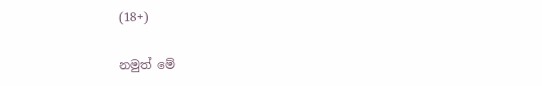(18+)

නමුත් මේ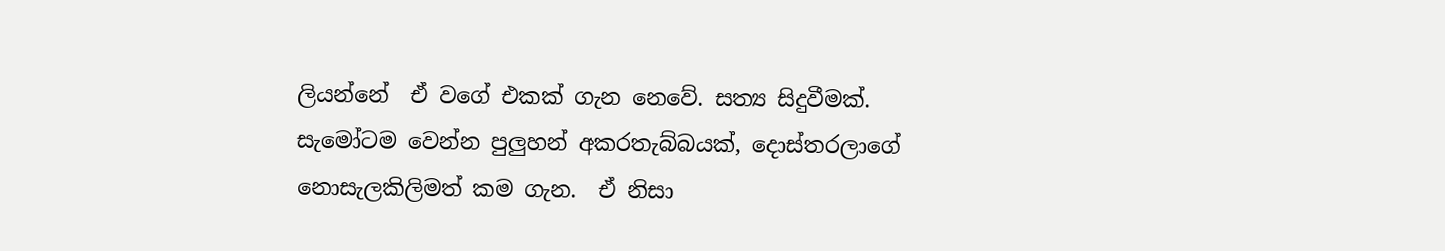ලියන්නේ  ඒ වගේ එකක් ගැන නෙවේ. සත්‍ය සිදුවීමක්. සැමෝටම වෙන්න පුලුහන් අකරතැබ්බයක්, දොස්තරලාගේ නොසැලකිලිමත් කම ගැන.  ඒ නිසා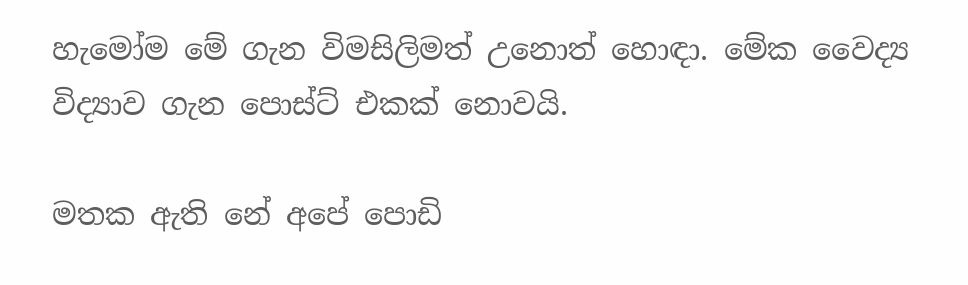හැමෝම මේ ගැන විමසිලිමත් උනොත් හොඳා. මේක වෛද්‍ය විද්‍යාව ගැන පොස්ට් එකක් නොවයි.

මතක ඇති නේ අපේ පොඩි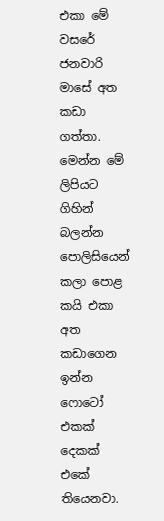එකා මේ වසරේ ජනවාරි මාසේ අත කඩා ගත්තා. මෙන්න මේ ලිපියට ගිහින් බලන්න පොලිසියෙන් කලා පොළ කයි එකා අත කඩාගෙන ඉන්න ෆොටෝ එකක් දෙකක් එකේ තියෙනවා.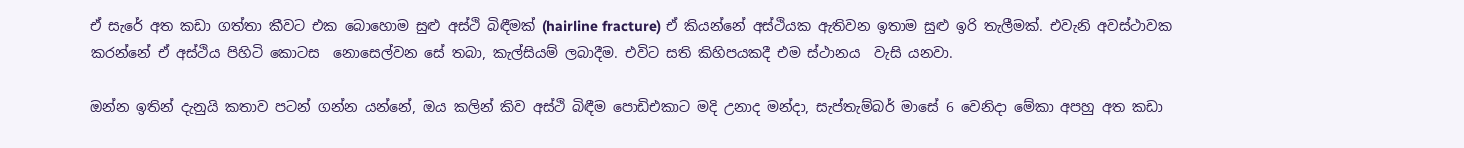ඒ සැරේ අත කඩා ගත්තා කීවට එක බොහොම සුළු අස්ථි බිඳීමක් (hairline fracture) ඒ කියන්නේ අස්ථියක ඇතිවන ඉතාම සුළු ඉරි තැලීමක්. එවැනි අවස්ථාවක කරන්නේ ඒ අස්ථිය පිහිටි කොටස  නොසෙල්වන සේ තබා, කැල්සියම් ලබාදීම. එවිට සති කිහිපයකදී එම ස්‌ථානය  වැසි යනවා.

ඔන්න ඉතින් දැනුයි කතාව පටන් ගන්න යන්නේ, ඔය කලින් කිව අස්ථි බිඳීම පොඩිඑකාට මදි උනාද මන්දා, සැප්තැම්බර් මාසේ 6 වෙනිදා මේකා අපහු අත කඩා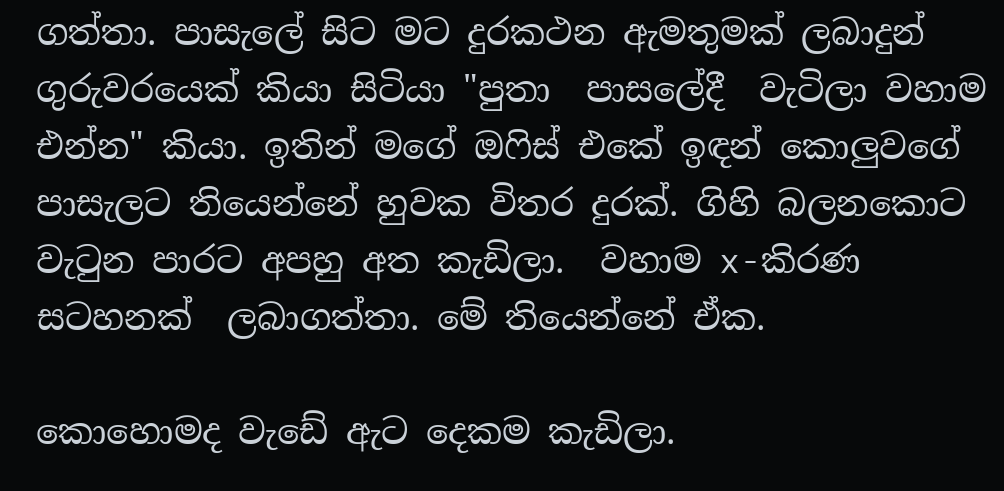ගත්තා. පාසැලේ සිට මට දුරකථන ඇමතුමක් ලබාදුන් ගුරුවරයෙක් කියා සිටියා "පුතා  පාසලේදී  වැටිලා වහාම එන්න" කියා. ඉතින් මගේ ඔෆිස් එකේ ඉඳන් කොලුවගේ පාසැලට තියෙන්නේ හුවක විතර දුරක්. ගිහි බලනකොට වැටුන පාරට අපහු අත කැඩිලා.  වහාම x-කිරණ සටහනක්  ලබාගත්තා. මේ තියෙන්නේ ඒක.

කොහොමද වැඩේ ඇට දෙකම කැඩිලා.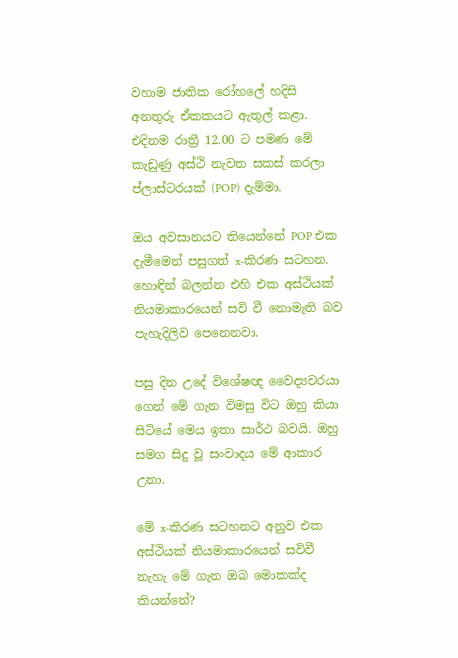වහාම ජාතික රෝහලේ හදිසි අනතුරු ඒකකයට ඇතුල් කළා. එදිනම රාත්‍රී 12.00 ට පමණ මේ කැඩුණු අස්ථි නැවත සකස් කරලා ප්ලාස්ටරයක් (POP) දැම්මා.

ඔය අවසානයට තියෙන්නේ POP එක දැමීමෙන් පසුගත් x-කිරණ සටහන. හොඳින් බලන්න එහි එක අස්ථියක් නියමාකාරයෙන් සවි වී නොමැති බව පැහැදිලිව පෙනෙනවා.

පසු දින උදේ විශේෂඥ වෛද්‍යවරයා ගෙන් මේ ගැන විමසු විට ඔහු කියා සිටියේ මෙය ඉතා සාර්ථ බවයි. ඔහු සමග සිදු වූ සංවාදය මේ ආකාර උනා.

මේ x-කිරණ සටහනට අනුව එක අස්ථියක් නියමාකාරයෙන් සවිවී නැහැ මේ ගැන ඔබ මොකක්ද කියන්නේ?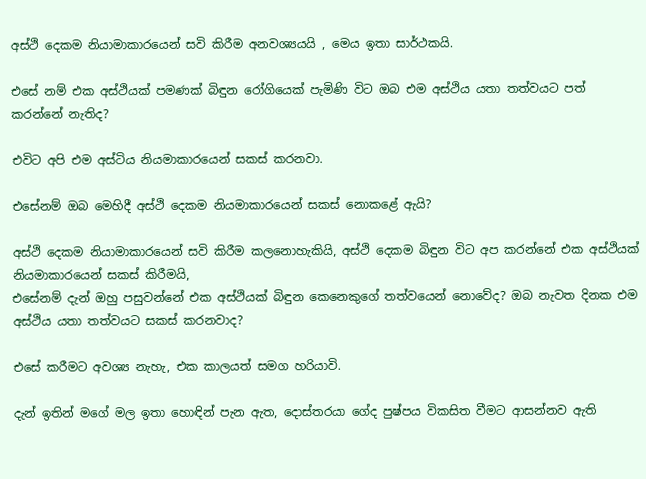අස්ථි දෙකම නියාමාකාරයෙන් සවි කිරීම අනවශ්‍යයයි , මෙය ඉතා සාර්ථකයි.

එසේ නම් එක අස්ථියක් පමණක් බිඳුන රෝගියෙක් පැමිණි විට ඔබ එම අස්ථිය යතා තත්වයට පත් කරන්නේ නැතිද?

එවිට අපි එම අස්ටිය නියමාකාරයෙන් සකස් කරනවා.

එසේනම් ඔබ මෙහිදී අස්ථි දෙකම නියමාකාරයෙන් සකස් නොකළේ ඇයි?

අස්ථි දෙකම නියාමාකාරයෙන් සවි කිරීම කලනොහැකියි, අස්ථි දෙකම බිඳුන විට අප කරන්නේ එක අස්ථියක් නියමාකාරයෙන් සකස් කිරීමයි,
එසේනම් දැන් ඔහු පසුවන්නේ එක අස්ථියක් බිඳුන කෙනෙකුගේ තත්වයෙන් නොවේද? ඔබ නැවත දිනක එම අස්ථිය යතා තත්වයට සකස් කරනවාද?

එසේ කරීමට අවශ්‍ය නැහැ, එක කාලයත් සමග හරියාවි.

දැන් ඉතින් මගේ මල ඉතා හොඳින් පැන ඇත, දොස්තරයා ගේද පුෂ්පය විකසිත වීමට ආසන්නව ඇති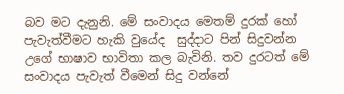බව මට දැනුනි. මේ සංවාදය මෙතම් දුරක් හෝ පැවැත්වීමට හැකි වුයේද  සුද්දාට පින් සිදුවන්න උගේ භාෂාව භාවිතා කල බැවිනි. තව දුරටත් මේ සංවාදය පැවැත් වීමෙන් සිදු වන්නේ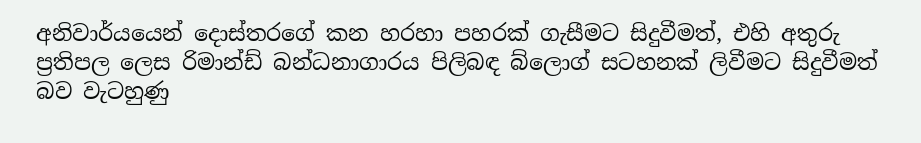අනිවාර්යයෙන් දොස්තරගේ කන හරහා පහරක් ගැසීමට සිදුවීමත්, එහි අතුරු ප්‍රතිපල ලෙස රිමාන්ඩ් බන්ධනාගාරය පිලිබඳ බ්ලොග් සටහනක් ලිවීමට සිදුවීමත් බව වැටහුණු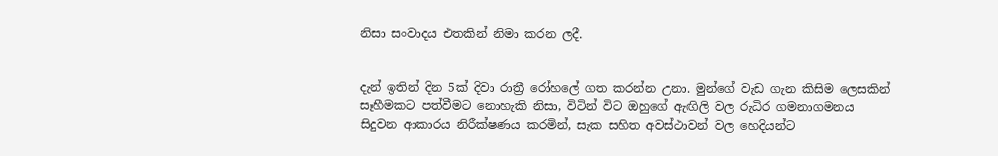නිසා සංවාදය එතකින් නිමා කරන ලදී.


දැන් ඉතින් දින 5ක් දිවා රාත්‍රී රෝහලේ ගත කරන්න උනා. මුන්ගේ වැඩ ගැන කිසිම ලෙසකින් සෑහීමකට පත්වීමට නොහැකි නිසා, විටින් විට ඔහුගේ ඇඟිලි වල රුධිර ගමනාගමනය සිදුවන ආකාරය නිරීක්ෂණය කරමින්, සැක සහිත අවස්ථාවන් වල හෙදියන්ට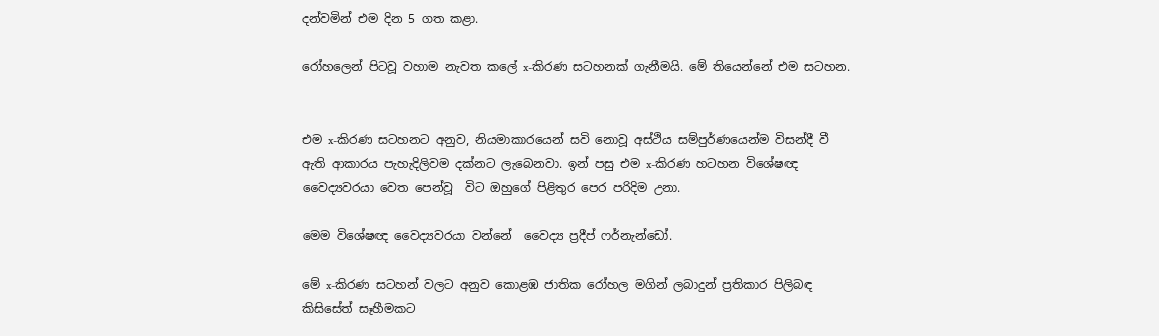දන්වමින් එම දින 5 ගත කළා.

රෝහලෙන් පිටවූ වහාම නැවත කලේ x-කිරණ සටහනක් ගැනීමයි. මේ තියෙන්නේ එම සටහන.


එම x-කිරණ සටහනට අනුව, නියමාකාරයෙන් සවි නොවූ අස්ථිය සම්පුර්ණයෙන්ම විසන්දී වී ඇති ආකාරය පැහැදිලිවම දක්නට ලැබෙනවා. ඉන් පසු එම x-කිරණ හටහන විශේෂඥ වෛද්‍යවරයා වෙත පෙන්වූ  විට ඔහුගේ පිළිතුර පෙර පරිදිම උනා.

මෙම විශේෂඥ වෛද්‍යවරයා වන්නේ  වෛද්‍ය ප්‍රදීප් ෆර්නැන්ඩෝ.

මේ x-කිරණ සටහන් වලට අනුව කොළඹ ජාතික රෝහල මගින් ලබාදුන් ප්‍රතිකාර පිලිබඳ  කිසිසේත් සෑහීමකට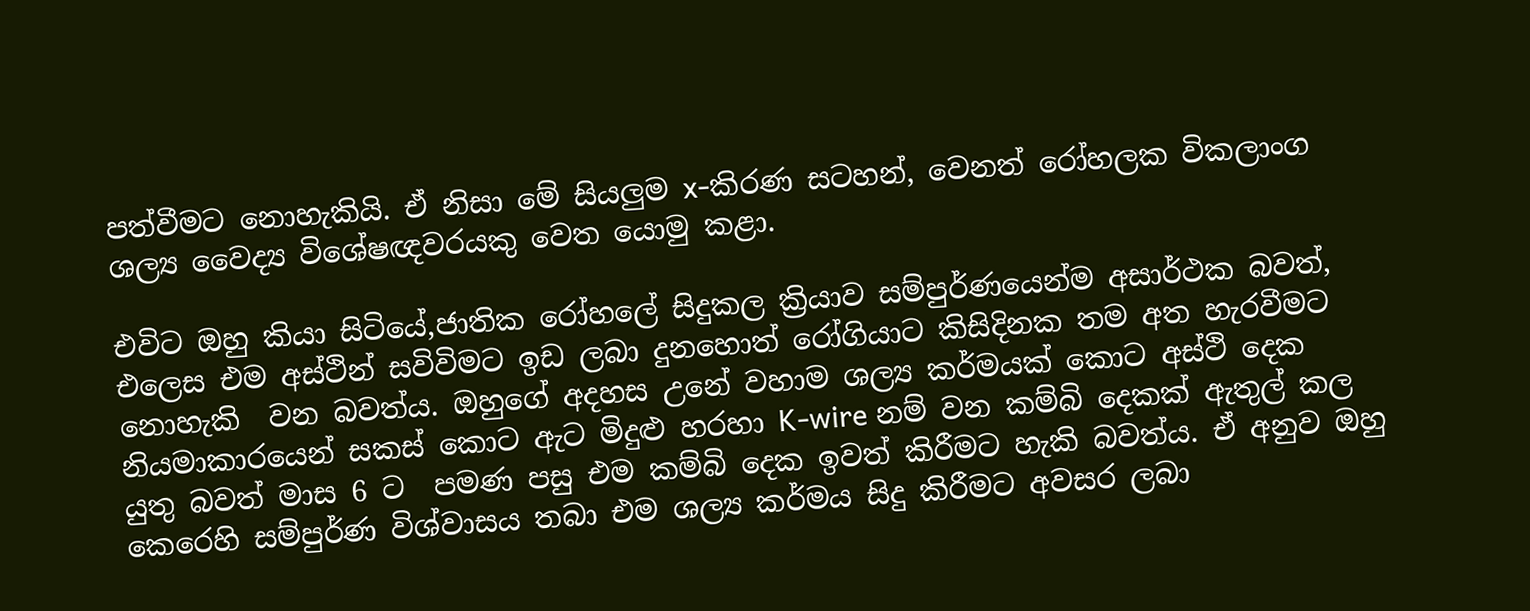පත්වීමට නොහැකියි. ඒ නිසා මේ සියලුම x-කිරණ සටහන්, වෙනත් රෝහලක විකලාංග ශල්‍ය වෛද්‍ය විශේෂඥවරයකු වෙත යොමු කළා.

එවිට ඔහු කියා සිටියේ,ජාතික රෝහලේ සිදුකල ක්‍රියාව සම්පුර්ණයෙන්ම අසාර්ථක බවත්, එලෙස එම අස්ථින් සවිවිමට ඉඩ ලබා දුනහොත් රෝගියාට කිසිදිනක තම අත හැරවීමට නොහැකි  වන බවත්ය. ඔහුගේ අදහස උනේ වහාම ශල්‍ය කර්මයක් කොට අස්ථි දෙක නියමාකාරයෙන් සකස් කොට ඇට මිදුළු හරහා K-wire නම් වන කම්බි දෙකක් ඇතුල් කල යුතු බවත් මාස 6 ට  පමණ පසු එම කම්බි දෙක ඉවත් කිරීමට හැකි බවත්ය. ඒ අනුව ඔහු කෙරෙහි සම්පුර්ණ විශ්වාසය තබා එම ශල්‍ය කර්මය සිදු කිරීමට අවසර ලබා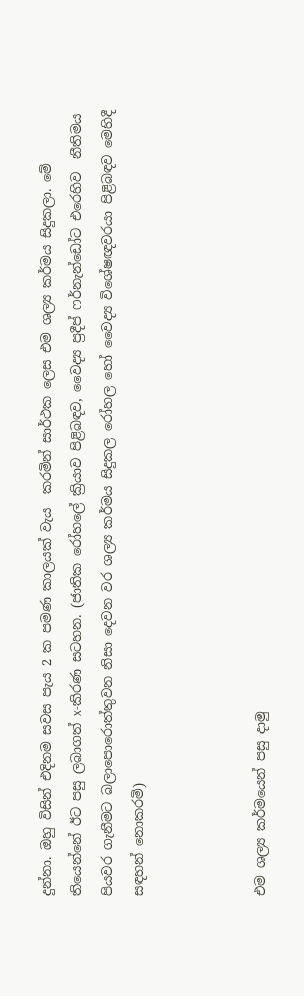දුන්නා. ඔහු විසින් එදිනම සවස පැය 2 ක පමණ කාලයක් වැය  කරමින් සාර්ථක ලෙස එම ශල්‍ය කර්මය සිදුකලා. මේ තියෙන්නේ ඊට පසු ලබාගත් x-කිරණ සටහන. (ජාතික රෝහලේ ක්‍රියාව පිළිබඳව, වෛද්‍ය ප්‍රදීප් ෆර්නැන්ඩෝට එරෙහිව  නීතිමය පියවර ගැනීමට බලාපොරොත්තුවන නිසා දෙවන වර ශල්‍ය කර්මය සිදුකල රෝහල හෝ වෛද්‍ය විශේෂඥවරයා පිළිබඳව මෙහිදී සඳහන් නොකරමි)



එම ශල්‍ය කර්මයෙන් පසු දාමු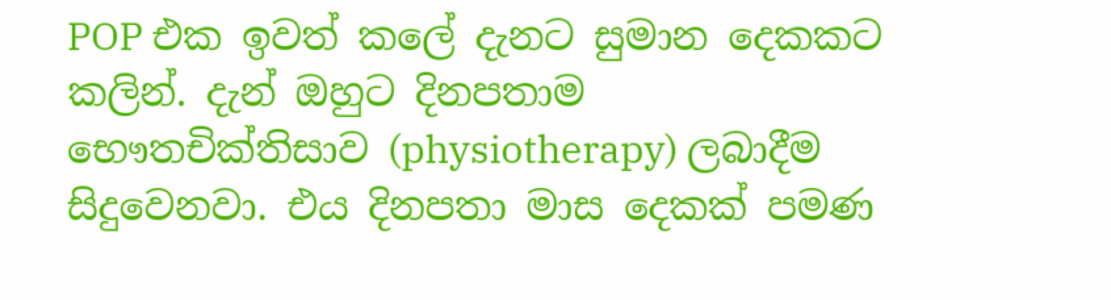POP එක ඉවත් කලේ දැනට සුමාන දෙකකට කලින්. දැන් ඔහුට දිනපතාම භෞතචික්තිසාව (physiotherapy) ලබාදීම සිදුවෙනවා. එය දිනපතා මාස දෙකක් පමණ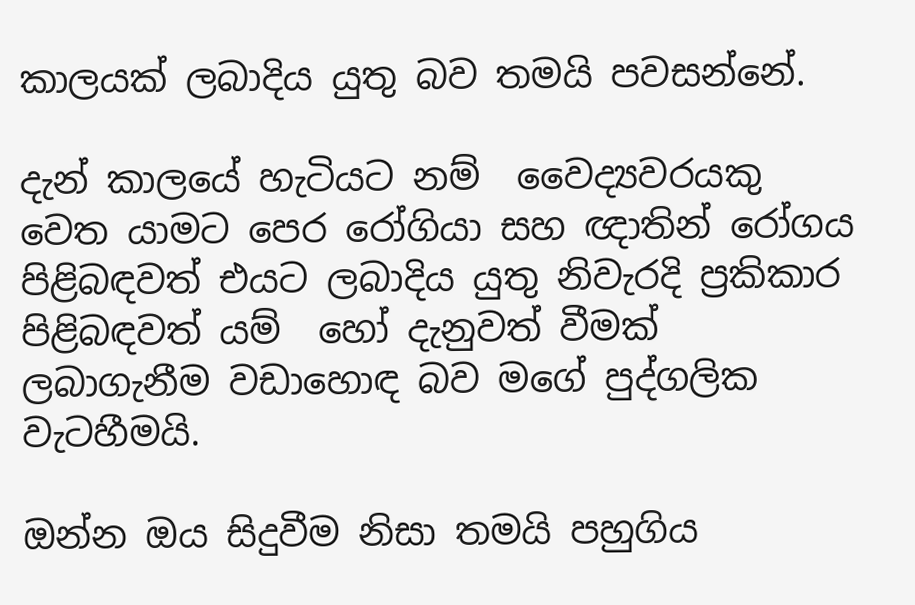කාලයක් ලබාදිය යුතු බව තමයි පවසන්නේ.

දැන් කාලයේ හැටියට නම්  වෛද්‍යවරයකු වෙත යාමට පෙර රෝගියා සහ ඥාතින් රෝගය පිළිබඳවත් එයට ලබාදිය යුතු නිවැරදි ප්‍රකිකාර පිළිබඳවත් යම්  හෝ දැනුවත් වීමක් ලබාගැනීම වඩාහොඳ බව මගේ පුද්ගලික වැටහීමයි.

ඔන්න ඔය සිදුවීම නිසා තමයි පහුගිය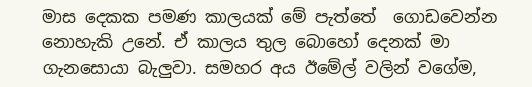මාස දෙකක පමණ කාලයක් මේ පැත්තේ  ගොඩවෙන්න නොහැකි උනේ. ඒ කාලය තුල බොහෝ දෙනක් මා ගැනසොයා බැලුවා. සමහර අය ඊමේල් වලින් වගේම,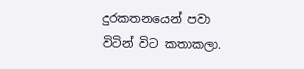දුරකතනයෙන් පවා විටින් විට කතාකලා.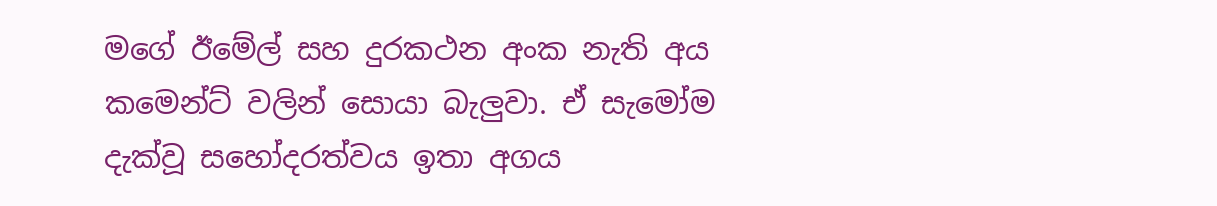මගේ ඊමේල් සහ දුරකථන අංක නැති අය කමෙන්ට් වලින් සොයා බැලුවා. ඒ සැමෝම දැක්වූ සහෝදරත්වය ඉතා අගය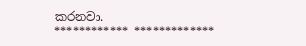කරනවා.
************ *************